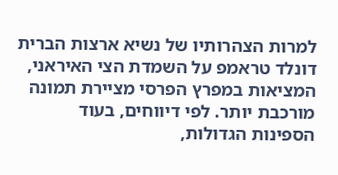למרות הצהרותיו של נשיא ארצות הברית דונלד טראמפ על השמדת הצי האיראני, המציאות במפרץ הפרסי מציירת תמונה מורכבת יותר. לפי דיווחים, בעוד הספינות הגדולות,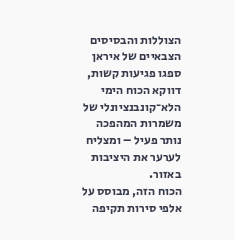הצוללות והבסיסים הצבאיים של איראן ספגו פגיעות קשות, דווקא הכוח הימי הלא־קונבנציונלי של משמרות המהפכה נותר פעיל – ומצליח לערער את היציבות באזור.
הכוח הזה, מבוסס על אלפי סירות תקיפה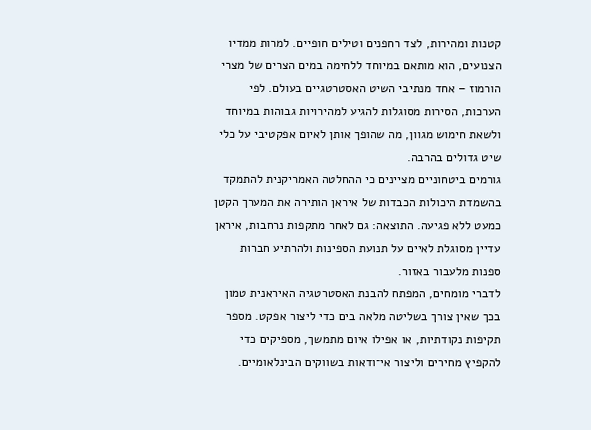קטנות ומהירות, לצד רחפנים וטילים חופיים. למרות ממדיו הצנועים, הוא מותאם במיוחד ללחימה במים הצרים של מצרי הורמוז – אחד מנתיבי השיט האסטרטגיים בעולם. לפי הערכות, הסירות מסוגלות להגיע למהירויות גבוהות במיוחד ולשאת חימוש מגוון, מה שהופך אותן לאיום אפקטיבי על כלי שיט גדולים בהרבה.
גורמים ביטחוניים מציינים כי ההחלטה האמריקנית להתמקד בהשמדת היכולות הכבדות של איראן הותירה את המערך הקטן כמעט ללא פגיעה. התוצאה: גם לאחר מתקפות נרחבות, איראן עדיין מסוגלת לאיים על תנועת הספינות ולהרתיע חברות ספנות מלעבור באזור.
לדברי מומחים, המפתח להבנת האסטרטגיה האיראנית טמון בכך שאין צורך בשליטה מלאה בים כדי ליצור אפקט. מספר תקיפות נקודתיות, או אפילו איום מתמשך, מספיקים כדי להקפיץ מחירים וליצור אי־ודאות בשווקים הבינלאומיים.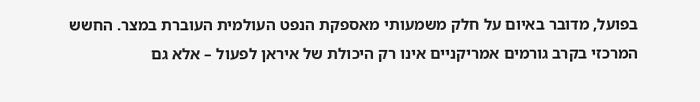בפועל, מדובר באיום על חלק משמעותי מאספקת הנפט העולמית העוברת במצר. החשש המרכזי בקרב גורמים אמריקניים אינו רק היכולת של איראן לפעול – אלא גם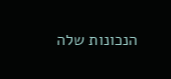הנכונות שלה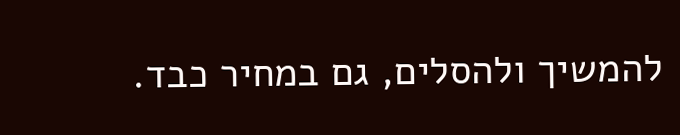להמשיך ולהסלים, גם במחיר כבד.